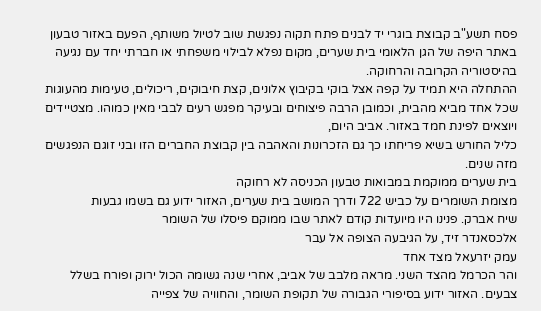פסח תשע"ב קבוצת בוגרי יד לבנים פתח תקוה נפגשת שוב לטיול משותף, הפעם באזור טבעון באתר היפה של הגן הלאומי בית שערים, מקום נפלא לבילוי משפחתי או חברתי יחד עם נגיעה בהיסטוריה הקרובה והרחוקה.
ההתחלה היא תמיד על קפה אצל בוקי בקיבוץ אלונים, קצת חיבוקים, ריכולים, טעימות מהעוגות שכל אחד מביא מהבית, וכמובן הרבה פיצוחים ובעיקר מפגש רעים לבבי מאין כמוהו. מצטיידים ויוצאים לפינת חמד באזור. אביב היום,
כליל החורש בשיא פריחתו כך גם הזכרונות והאהבה בין קבוצת החברים הזו ובני זוגם הנפגשים מזה שנים.
בית שערים ממוקמת במבואות טבעון הכניסה לא רחוקה
מצומת השומרים על כביש 722 ודרך המושב בית שערים, האזור ידוע גם בשמו גבעות
שיח אברק. פנינו היו מיועדות קודם לאתר שבו ממוקם פיסלו של השומר
אלכסאנדר זיד, על הגיבעה הצופה אל עבר
עמק יזרעאל מצד אחד
והר הכרמל מהצד השני. מראה מלבב של אביב, אחרי שנה גשומה הכול ירוק ופורח בשלל צבעים. האזור ידוע בסיפורי הגבורה של תקופת השומר, והחוויה של צפייה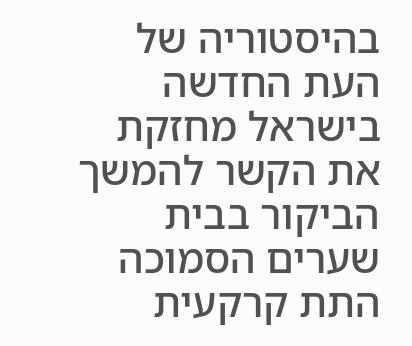בהיסטוריה של העת החדשה בישראל מחזקת את הקשר להמשך הביקור בבית שערים הסמוכה התת קרקעית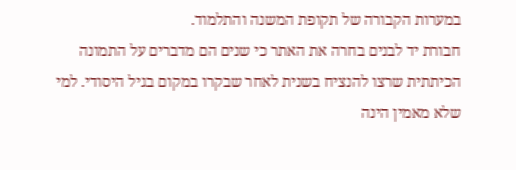במערות הקבורה של תקופת המשנה והתלמוד.
חבורת יד לבנים בחרה את האתר כי שנים הם מדברים על התמונה הכיתתית שרצו להנציח בשנית לאחר שבקרו במקום בגיל היסודי. למי שלא מאמין הינה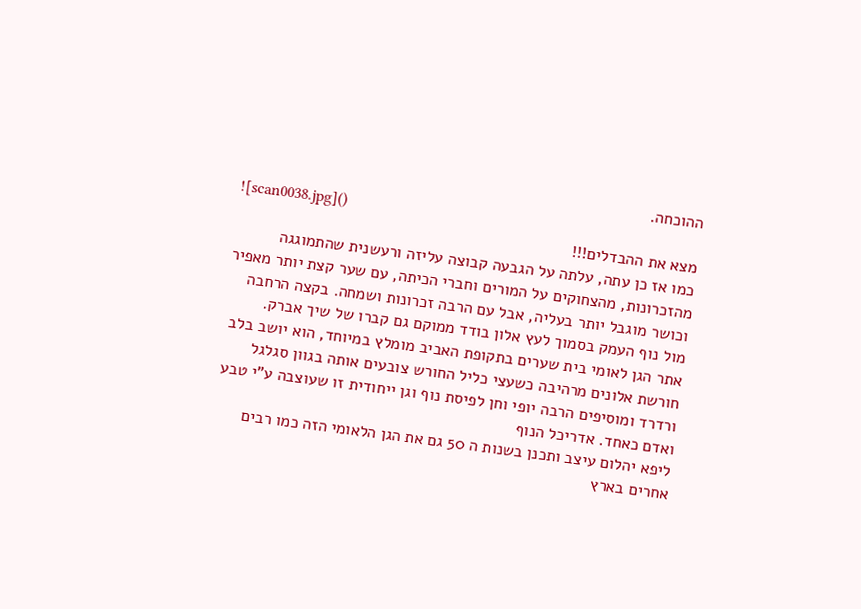ההוכחה.
![scan0038.jpg]()
מצא את ההבדלים!!!
כמו אז כן עתה, עלתה על הגבעה קבוצה עליזה ורעשנית שהתמוגגה מהזכרונות, מהצחוקים על המורים וחברי הכיתה, עם שער קצת יותר מאפיר וכושר מוגבל יותר בעליה, אבל עם הרבה זכרונות ושמחה. בקצה הרחבה מול נוף העמק בסמוך לעץ אלון בודד ממוקם גם קברו של שיך אברק.
אתר הגן לאומי בית שערים בתקופת האביב מומלץ במיוחד, הוא יושב בלב חורשת אלונים מרהיבה כשעצי כליל החורש צובעים אותה בגוון סגלגל ורדרד ומוסיפים הרבה יופי וחן לפיסת נוף וגן ייחודית זו שעוצבה ע"י טבע ואדם כאחד. אדריכל הנוף
ליפא יהלום עיצב ותכנן בשנות ה 50 גם את הגן הלאומי הזה כמו רבים אחרים בארץ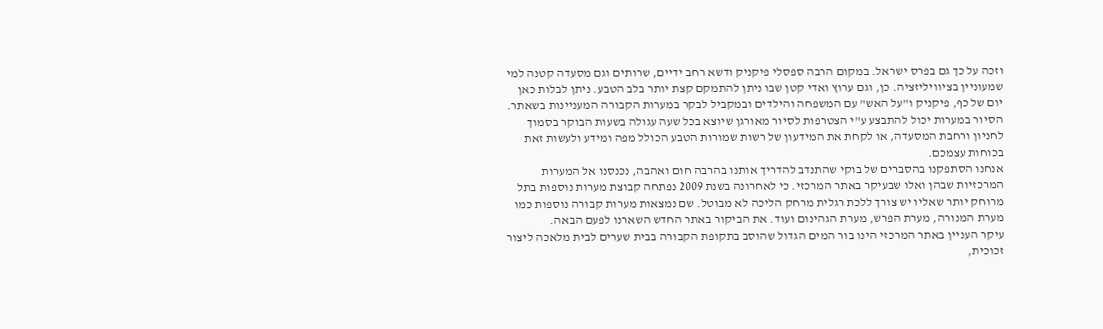וזכה על כך גם בפרס ישראל. במקום הרבה ספסלי פיקניק ודשא רחב ידיים, שרותים וגם מסעדה קטנה למי שמעוניין בציוויליזציה. כן, וגם ערוץ ואדי קטן שבו ניתן להתמקם קצת יותר בלב הטבע. ניתן לבלות כאן יום של כף, פיקניק ו"על האש" עם המשפחה והילדים ובמקביל לבקר במערות הקבורה המעניינות בשאתר.
הסיור במערות יכול להתבצע ע"י הצטרפות לסיור מאורגן שיוצא בכל שעה עגולה בשעות הבוקר בסמוך לחניון ורחבת המסעדה, או לקחת את המידעון של רשות שמורות הטבע הכולל מפה ומידע ולעשות זאת בכוחות עצמכם.
אנחנו הסתפקנו בהסברים של בוקי שהתנדב להדריך אותנו בהרבה חום ואהבה, נכנסנו אל המערות המרכזיות שבהן ואלו שבעיקר באתר המרכזי. כי לאחרונה בשנת 2009 נפתחה קבוצת מערות נוספות בתל מרוחק יותר שאליו יש צורך ללכת רגלית מרחק הליכה לא מבוטל. שם נמצאות מערות קבורה נוספות כמו
מערת המנורה, מערת הפרש, מערת הגהינום ועוד. את הביקור באתר החדש השארנו לפעם הבאה.
עיקר העניין באתר המרכזי הינו בור המים הגדול שהוסב בתקופת הקבורה בבית שערים לבית מלאכה ליצור זכוכית,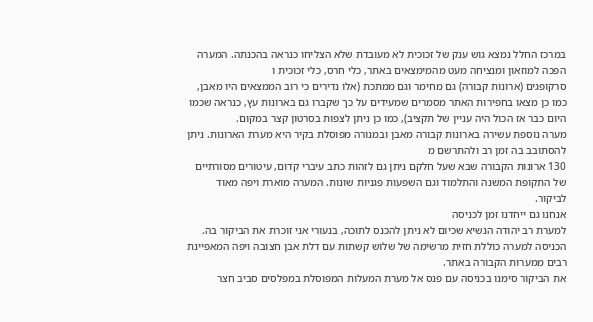במרכז החלל נמצא גוש ענק של זכוכית לא מעובדת שלא הצליחו כנראה בהכנתה. המערה הפכה למוזאון ומנציחה מעט מהמימצאים באתר, כלי חרס, כלי זכוכית ו
סרקופגים (ארונות קבורה) גם מחימר וגם ממתכת (אלו נדירים כי רוב הממצאים היו מאבן, כמו כן מצאו בחפירות האתר מסמרים שמעידים על כך שקברו גם בארונות עץ, כנראה שכמו היום כבר אז הכול היה עניין של תקציב), כמו כן ניתן לצפות בסרטון קצר במקום.
מערה נוספת עשירה בארונות קבורה מאבן ובמנורה מפוסלת בקיר היא מערת הארונות. ניתן להסתובב בה זמן רב ולהתרשם מ
130 ארונות הקבורה שבא שעל חלקם ניתן גם לזהות כתב עיברי קדום, עיטורים מסורתיים של התקופת המשנה והתלמוד וגם השפעות פגניות שונות. המערה מוארת ויפה מאוד לביקור.
אנחנו גם ייחדנו זמן לכניסה
למערת רב יהודה הנשיא שכיום לא ניתן להכנס לתוכה, בנעורי אני זוכרת את הביקור בה. הכניסה למערה כוללת חזית מרשימה של שלוש קשתות עם דלת אבן חצובה ויפה המאפיינת רבים ממערות הקבורה באתר.
את הביקור סימנו בכניסה עם פנס אל מערת המעלות המפוסלת במפלסים סביב חצר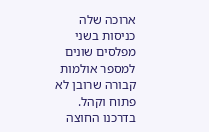ארוכה שלה כניסות בשני מפלסים שונים למספר אולמות קבורה שרובן לא פתוח וקהל.
בדרכנו החוצה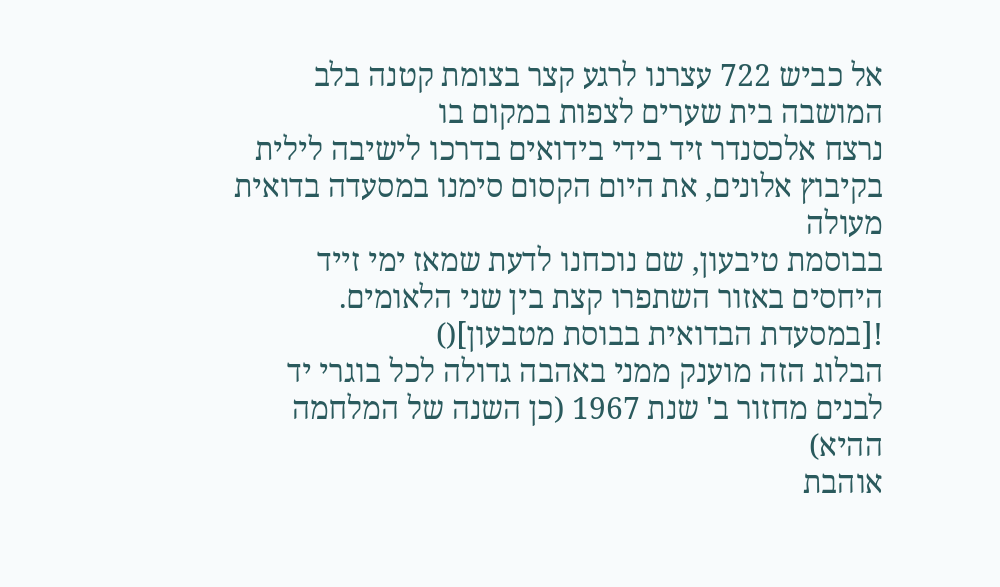אל כביש 722 עצרנו לרגע קצר בצומת קטנה בלב המושבה בית שערים לצפות במקום בו
נרצח אלכסנדר זיד בידי בידואים בדרכו לישיבה לילית בקיבוץ אלונים, את היום הקסום סימנו במסעדה בדואית מעולה
בבוסמת טיבעון, שם נוכחנו לדעת שמאז ימי זייד היחסים באזור השתפרו קצת בין שני הלאומים.
![במסעדת הבדואית בבוסת מטבעון]()
הבלוג הזה מוענק ממני באהבה גדולה לכל בוגרי יד לבנים מחזור ב' שנת 1967 (כן השנה של המלחמה ההיא)
אוהבת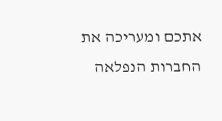אתכם ומעריכה את החברות הנפלאה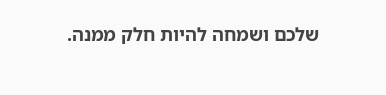שלכם ושמחה להיות חלק ממנה.